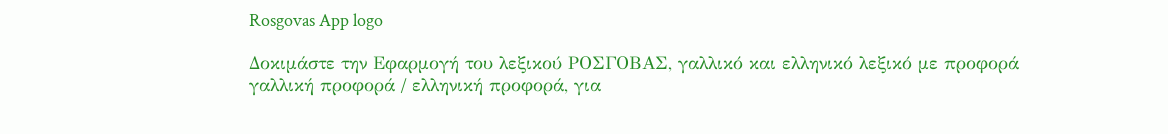Rosgovas App logo

Δοκιμάστε την Εφαρμογή του λεξικού ΡΟΣΓΟΒΑΣ, γαλλικό και ελληνικό λεξικό με προφορά γαλλική προφορά / ελληνική προφορά, για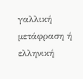γαλλική μετάφραση ή ελληνική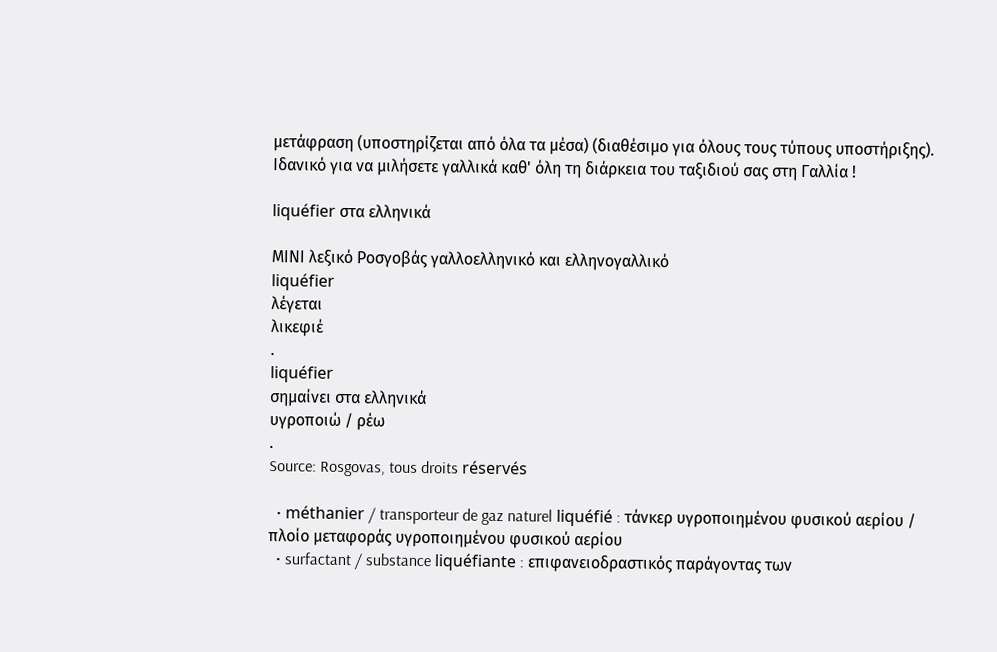μετάφραση (υποστηρίζεται από όλα τα μέσα) (διαθέσιμο για όλους τους τύπους υποστήριξης). Ιδανικό για να μιλήσετε γαλλικά καθ' όλη τη διάρκεια του ταξιδιού σας στη Γαλλία !

liquéfier στα ελληνικά

ΜΙΝΙ λεξικό Ροσγοβάς γαλλοελληνικό και ελληνογαλλικό
liquéfier
λέγεται
λικεφιέ
.
liquéfier
σημαίνει στα ελληνικά
υγροποιώ / ρέω
.
Source: Rosgovas, tous droits réservés

  • méthanier / transporteur de gaz naturel liquéfié : τάνκερ υγροποιημένου φυσικού αερίου / πλοίο μεταφοράς υγροποιημένου φυσικού αερίου
  • surfactant / substance liquéfiante : επιφανειοδραστικός παράγοντας των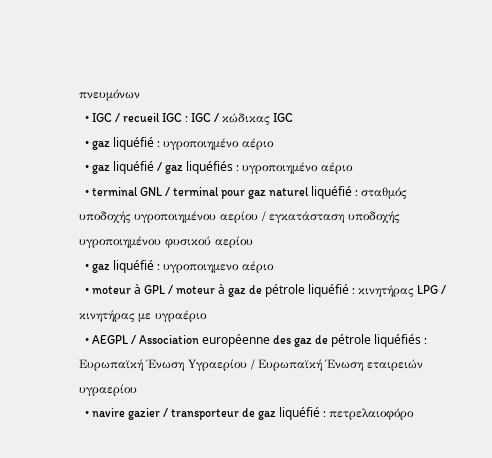πνευμόνων
  • IGC / recueil IGC : IGC / κώδικας IGC
  • gaz liquéfié : υγροποιημένο αέριο
  • gaz liquéfié / gaz liquéfiés : υγροποιημένο αέριο
  • terminal GNL / terminal pour gaz naturel liquéfié : σταθμός υποδοχής υγροποιημένου αερίου / εγκατάσταση υποδοχής υγροποιημένου φυσικού αερίου
  • gaz liquéfié : υγροποιημενο αέριο
  • moteur à GPL / moteur à gaz de pétrole liquéfié : κινητήρας LPG / κινητήρας με υγραέριο
  • AEGPL / Association européenne des gaz de pétrole liquéfiés : Ευρωπαϊκή Ένωση Yγραερίου / Ευρωπαϊκή Ένωση εταιρειών υγραερίου
  • navire gazier / transporteur de gaz liquéfié : πετρελαιοφόρο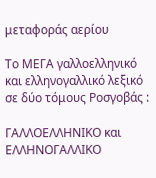μεταφοράς αερίου

Το ΜΕΓΑ γαλλοελληνικό και ελληνογαλλικό λεξικό σε δύο τόμους Ροσγοβάς :

ΓΑΛΛΟΕΛΛΗΝΙΚΟ και ΕΛΛΗΝΟΓΑΛΛΙΚΟ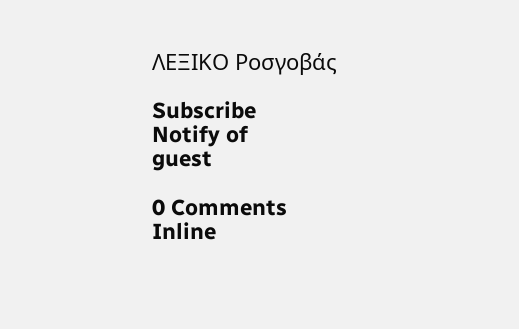ΛΕΞΙΚΟ Ροσγοβάς

Subscribe
Notify of
guest

0 Comments
Inline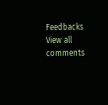Feedbacks
View all comments